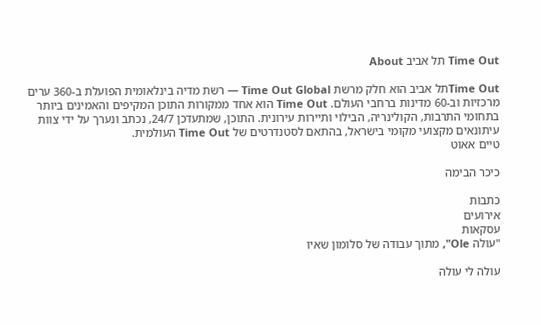Time Out תל אביב About

Time Outתל אביב הוא חלק מרשת Time Out Global — רשת מדיה בינלאומית הפועלת ב-360 ערים מרכזיות וב-60 מדינות ברחבי העולם. Time Out הוא אחד ממקורות התוכן המקיפים והאמינים ביותר בתחומי התרבות, הקולינריה, הבילוי ותיירות עירונית. התוכן, שמתעדכן 24/7, נכתב ונערך על ידי צוות עיתונאים מקצועי מקומי בישראל, בהתאם לסטנדרטים של Time Out העולמית.
טיים אאוט

כיכר הבימה

כתבות
אירועים
עסקאות
"עולה Ole", מתוך עבודה של סלומון שאיו

עולה לי עולה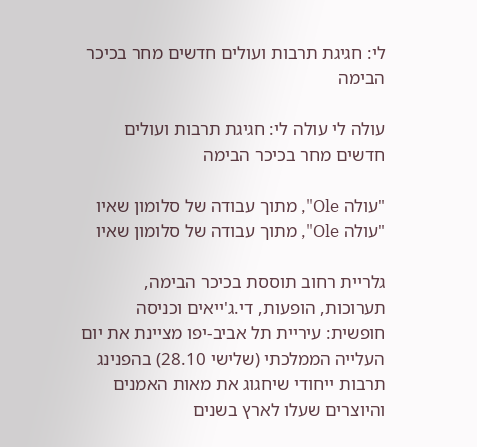לי: חגיגת תרבות ועולים חדשים מחר בכיכר הבימה

עולה לי עולה לי: חגיגת תרבות ועולים חדשים מחר בכיכר הבימה

"עולה Ole", מתוך עבודה של סלומון שאיו
"עולה Ole", מתוך עבודה של סלומון שאיו

גלריית רחוב תוססת בכיכר הבימה, תערוכות, הופעות, די.ג'ייאים וכניסה חופשית: עיריית תל אביב-יפו מציינת את יום העלייה הממלכתי (שלישי 28.10) בהפנינג תרבות ייחודי שיחגוג את מאות האמנים והיוצרים שעלו לארץ בשנים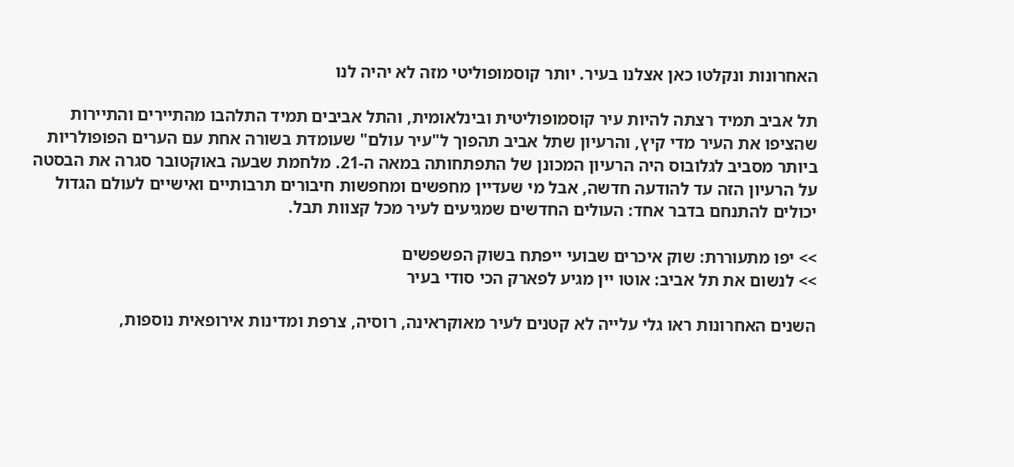האחרונות ונקלטו כאן אצלנו בעיר. יותר קוסמופוליטי מזה לא יהיה לנו

תל אביב תמיד רצתה להיות עיר קוסמופוליטית ובינלאומית, והתל אביבים תמיד התלהבו מהתיירים והתיירות שהציפו את העיר מדי קיץ, והרעיון שתל אביב תהפוך ל"עיר עולם" שעומדת בשורה אחת עם הערים הפופולריות ביותר מסביב לגלובוס היה הרעיון המכונן של התפתחותה במאה ה-21. מלחמת שבעה באוקטובר סגרה את הבסטה על הרעיון הזה עד להודעה חדשה, אבל מי שעדיין מחפשים ומחפשות חיבורים תרבותיים ואישיים לעולם הגדול יכולים להתנחם בדבר אחד: העולים החדשים שמגיעים לעיר מכל קצוות תבל.

>> יפו מתעוררת: שוק איכרים שבועי ייפתח בשוק הפשפשים
>> לנשום את תל אביב: אוטו יין מגיע לפארק הכי סודי בעיר

השנים האחרונות ראו גלי עלייה לא קטנים לעיר מאוקראינה, רוסיה, צרפת ומדינות אירופאית נוספות,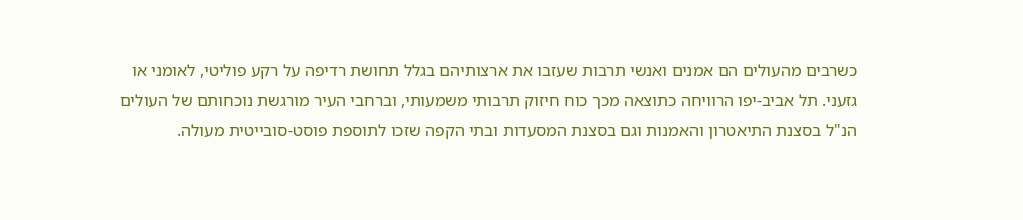כשרבים מהעולים הם אמנים ואנשי תרבות שעזבו את ארצותיהם בגלל תחושת רדיפה על רקע פוליטי, לאומני או גזעני. תל אביב-יפו הרוויחה כתוצאה מכך כוח חיזוק תרבותי משמעותי, וברחבי העיר מורגשת נוכחותם של העולים הנ"ל בסצנת התיאטרון והאמנות וגם בסצנת המסעדות ובתי הקפה שזכו לתוספת פוסט-סובייטית מעולה.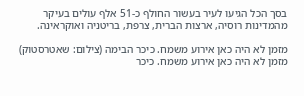בסך הכל הגיעו לעיר בעשור החולף כ-51 אלף עולים בעיקר מהמדינות רוסיה, ארצות הברית, צרפת, בריטניה ואוקראינה.

מזמן לא היה כאן אירוע משמח. כיכר הבימה (צילום: שאטרסטוק)
מזמן לא היה כאן אירוע משמח. כיכר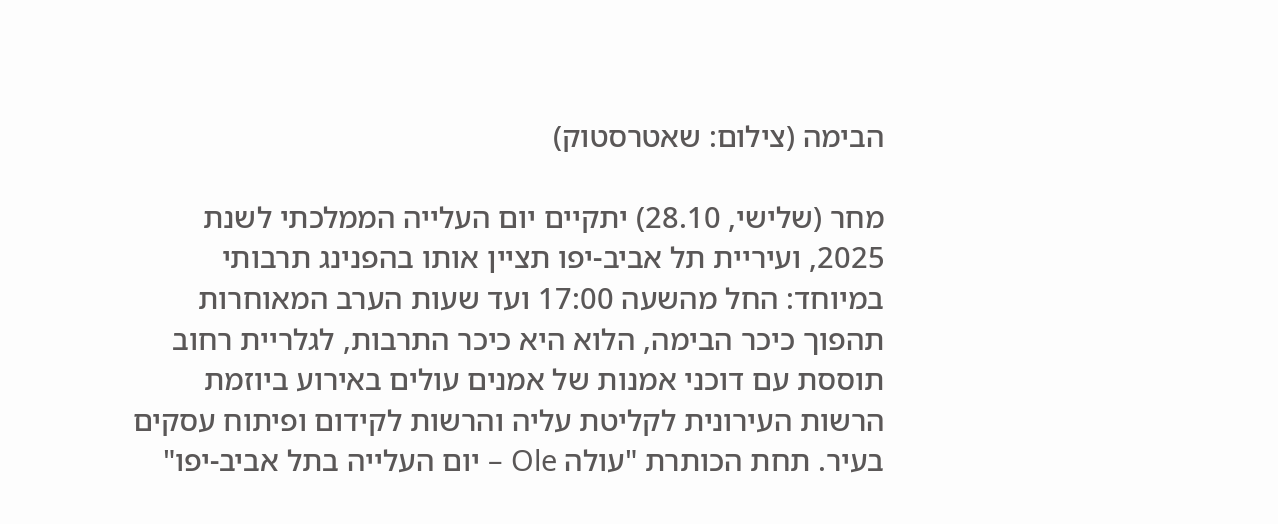הבימה (צילום: שאטרסטוק)

מחר (שלישי, 28.10) יתקיים יום העלייה הממלכתי לשנת 2025, ועיריית תל אביב-יפו תציין אותו בהפנינג תרבותי במיוחד: החל מהשעה 17:00 ועד שעות הערב המאוחרות תהפוך כיכר הבימה, הלוא היא כיכר התרבות, לגלריית רחוב תוססת עם דוכני אמנות של אמנים עולים באירוע ביוזמת הרשות העירונית לקליטת עליה והרשות לקידום ופיתוח עסקים בעיר. תחת הכותרת "עולה Ole – יום העלייה בתל אביב-יפו"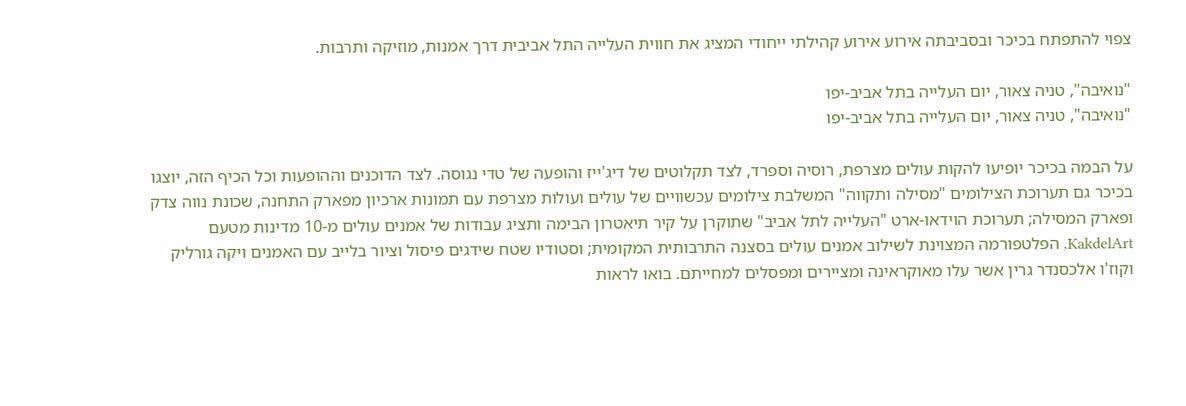צפוי להתפתח בכיכר ובסביבתה אירוע אירוע קהילתי ייחודי המציג את חווית העלייה התל אביבית דרך אמנות, מוזיקה ותרבות.

"נואיבה", טניה צאור, יום העלייה בתל אביב-יפו
"נואיבה", טניה צאור, יום העלייה בתל אביב-יפו

על הבמה בכיכר יופיעו להקות עולים מצרפת, רוסיה וספרד, לצד תקלוטים של דיג'ייז והופעה של טדי נגוסה. לצד הדוכנים וההופעות וכל הכיף הזה, יוצגו בכיכר גם תערוכת הצילומים "מסילה ותקווה" המשלבת צילומים עכשוויים של עולים ועולות מצרפת עם תמונות ארכיון מפארק התחנה, שכונת נווה צדק ופארק המסילה; תערוכת הוידאו-ארט "העלייה לתל אביב" שתוקרן על קיר תיאטרון הבימה ותציג עבודות של אמנים עולים מ-10 מדינות מטעם KakdelArt, הפלטפורמה המצוינת לשילוב אמנים עולים בסצנה התרבותית המקומית; וסטודיו שטח שידגים פיסול וציור בלייב עם האמנים ויקה גורליק וקוז'ו אלכסנדר גרין אשר עלו מאוקראינה ומציירים ומפסלים למחייתם. בואו לראות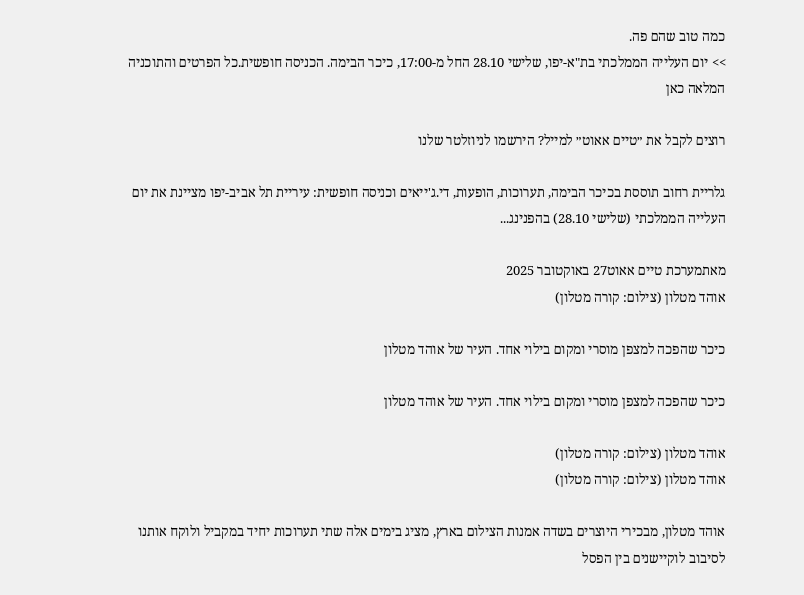כמה טוב שהם פה.
>> יום העלייה הממלכתי בת"א-יפו, שלישי 28.10 החל מ-17:00, כיכר הבימה. הכניסה חופשית.כל הפרטים והתוכניה המלאה כאן

רוצים לקבל את ״טיים אאוט״ למייל? הירשמו לניוזלטר שלנו

גלריית רחוב תוססת בכיכר הבימה, תערוכות, הופעות, די.ג'ייאים וכניסה חופשית: עיריית תל אביב-יפו מציינת את יום העלייה הממלכתי (שלישי 28.10) בהפנינג...

מאתמערכת טיים אאוט27 באוקטובר 2025
אוהד מטלון (צילום: קורה מטלון)

כיכר שהפכה למצפן מוסרי ומקום בילוי אחד. העיר של אוהד מטלון

כיכר שהפכה למצפן מוסרי ומקום בילוי אחד. העיר של אוהד מטלון

אוהד מטלון (צילום: קורה מטלון)
אוהד מטלון (צילום: קורה מטלון)

אוהד מטלון, מבכירי היוצרים בשדה אמנות הצילום בארץ, מציג בימים אלה שתי תערוכות יחיד במקביל ולוקח אותנו לסיבוב לוקיישנים בין הפסל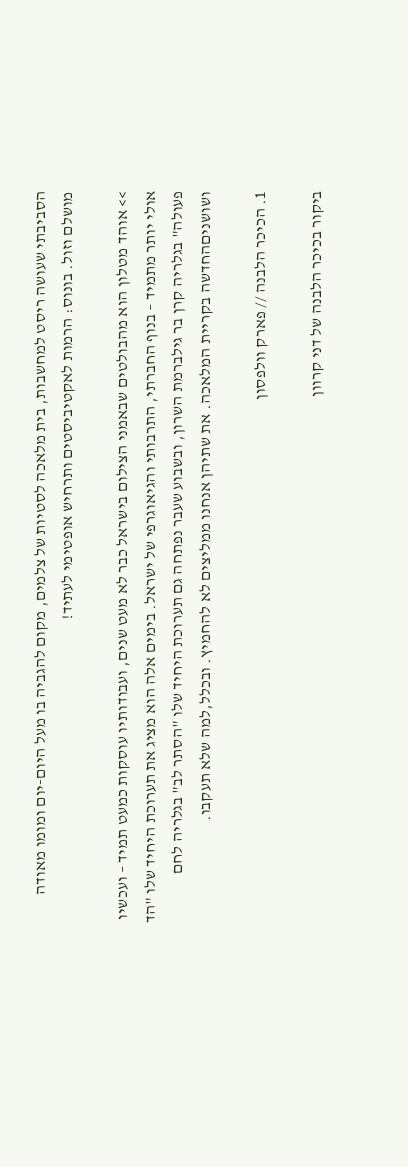הסביבתי שעושה ריסט למחשבות, בית מלאכה לסטיות של צלמים, מקום להגביה בו מעל היום-יום ומומו מאודה מושלם וזול. בונוס: הרמות לאקטיביסטים ותרחיש אופטימי לעתיד!

>> אוהד מטלון הוא מהבולטים שבאמני הצילום בישראל כבר לא מעט שנים, ועבודותיו עוסקות כמעט תמיד – ועכשיו אולי יותר מתמיד – בנוף החברתי, התרבותי והגיאוגרפי של ישראל. בימים אלה הוא מציג את תערוכת היחיד שלו "הד פעולה" בגלריה קרן בר גילברמת השרון, ובשבוע שעבר נפתחה גם תערוכת היחיד שלו "הסתר לב" בגלריה לחם ושושניםהחדשה בקריית המלאכה. את שתיהן אנחנו ממליצים לא להחמיץ. ובכלל,למה שלא תעקבו.

1. הכיכר הלבנה // פארק וולפסון

ביקור בכיכר הלבנה של דני קרוון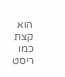הוא קצת כמו ריסט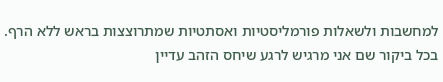למחשבות ולשאלות פורמליסטיות ואסתטיות שמתרוצצות בראש ללא הרף. בכל ביקור שם אני מרגיש לרגע שיחס הזהב עדיין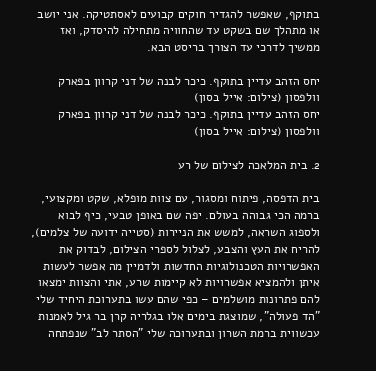בתוקף, שאפשר להגדיר חוקים קבועים לאסתטיקה. אני יושב או מתהלך שם בשקט עד שהחוויה מתחילה להיסדק, ואז ממשיך לדרכי עד הצורך בריסט הבא.

יחס הזהב עדיין בתוקף. כיכר לבנה של דני קרוון בפארק וולפסון (צילום: אייל בסון)
יחס הזהב עדיין בתוקף. כיכר לבנה של דני קרוון בפארק וולפסון (צילום: אייל בסון)

2. בית המלאכה לצילום של רע

בית הדפסה, פיתוח ומסגור, עם צוות מופלא, שקט ומקצועי, ברמה הכי גבוהה בעולם. יפה שם באופן טבעי, כיף לבוא ולספוג השראה, למשש את הניירות (סטייה ידועה של צלמים), להריח את העץ והצבע, לצלול לספרי הצילום, לבדוק את האפשרויות הטכנולוגיות החדשות ולדמיין מה אפשר לעשות איתן ולהמציא אפשרויות לא קיימות שרע, אתי והצוות ימצאו להם פתרונות מושלמים – כפי שהם עשו בתערוכת היחיד שלי "הד פעולה", שמוצגת בימים אלו בגלריה קרן בר גיל לאמנות עכשווית ברמת השרון ובתערוכה שלי "הסתר לב" שנפתחה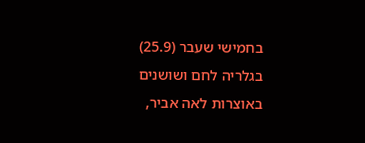בחמישי שעבר (25.9) בגלריה לחם ושושנים באוצרות לאה אביר,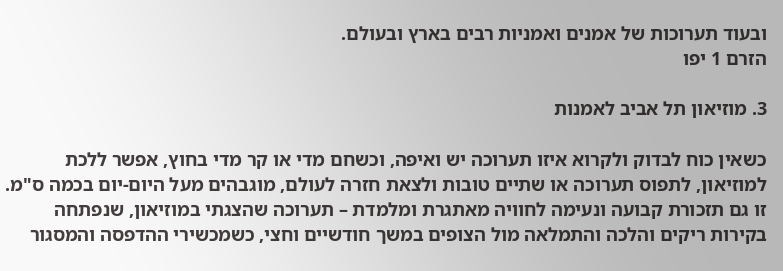ובעוד תערוכות של אמנים ואמניות רבים בארץ ובעולם.
הזרם 1 יפו

3. מוזיאון תל אביב לאמנות

כשאין כוח לבדוק ולקרוא איזו תערוכה יש ואיפה, וכשחם מדי או קר מדי בחוץ, אפשר ללכת למוזיאון, לתפוס תערוכה או שתיים טובות ולצאת חזרה לעולם, מוגבהים מעל היום-יום בכמה ס"מ. זו גם תזכורת קבועה ונעימה לחוויה מאתגרת ומלמדת – תערוכה שהצגתי במוזיאון, שנפתחה בקירות ריקים והלכה והתמלאה מול הצופים במשך חודשיים וחצי, כשמכשירי ההדפסה והמסגור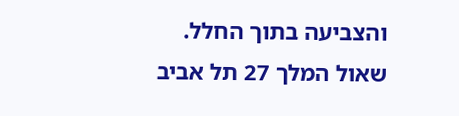והצביעה בתוך החלל.
שאול המלך 27 תל אביב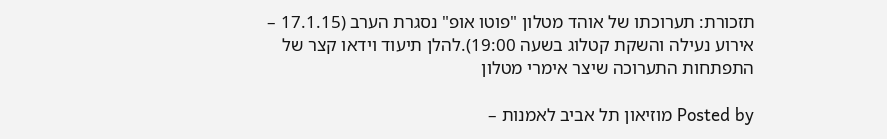תזכורת: תערוכתו של אוהד מטלון "פוטו אופ" נסגרת הערב (17.1.15 – אירוע נעילה והשקת קטלוג בשעה 19:00).להלן תיעוד וידאו קצר של התפתחות התערוכה שיצר אימרי מטלון

Posted by מוזיאון תל אביב לאמנות –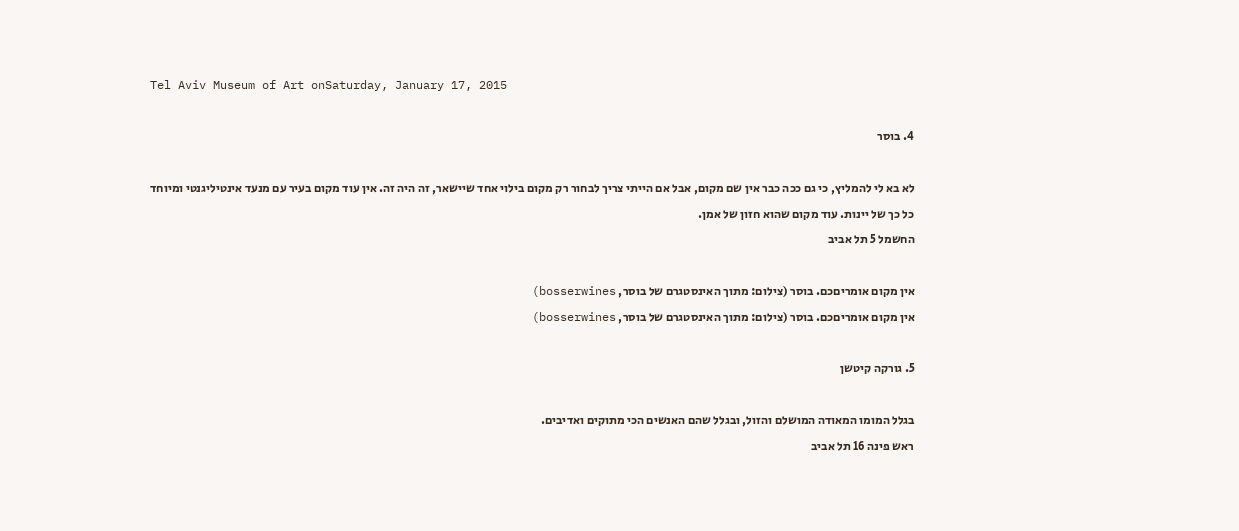Tel Aviv Museum of Art onSaturday, January 17, 2015

4. בוסר

לא בא לי להמליץ, כי גם ככה כבר אין שם מקום, אבל אם הייתי צריך לבחור רק מקום בילוי אחד שיישאר, זה היה זה. אין עוד מקום בעיר עם מנעד אינטיליגנטי ומיוחד כל כך של יינות. עוד מקום שהוא חזון של אמן.
החשמל 5 תל אביב

אין מקום אומריםכם. בוסר (צילום: מתוך האינסטגרם של בוסר, bosserwines)
אין מקום אומריםכם. בוסר (צילום: מתוך האינסטגרם של בוסר, bosserwines)

5. גורקה קיטשן

בגלל המומו המאודה המושלם והזול, ובגלל שהם האנשים הכי מתוקים ואדיבים.
ראש פינה 16 תל אביב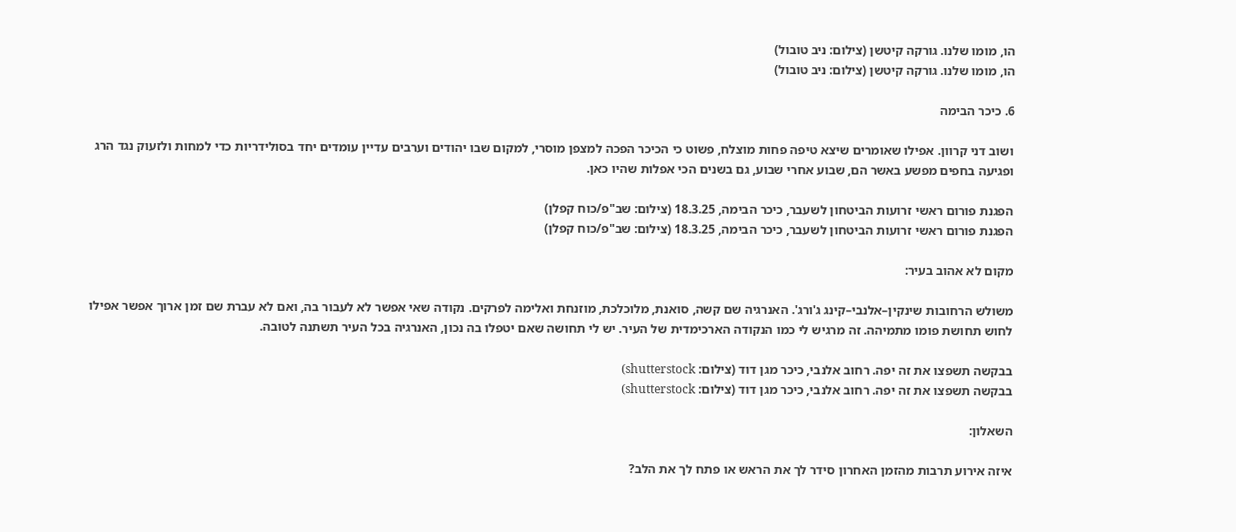הו, מומו שלנו. גורקה קיטשן (צילום: ניב טובול)
הו, מומו שלנו. גורקה קיטשן (צילום: ניב טובול)

6. כיכר הבימה

ושוב דני קרוון. אפילו שאומרים שיצא טיפה פחות מוצלח, פשוט כי הכיכר הפכה למצפן מוסרי, למקום שבו יהודים וערבים עדיין עומדים יחד בסולידריות כדי למחות ולזעוק נגד הרג ופגיעה בחפים מפשע באשר הם, שבוע אחרי שבוע, גם בשנים הכי אפלות שהיו כאן.

הפגנת פורום ראשי זרועות הביטחון לשעבר, כיכר הבימה, 18.3.25 (צילום: שב"פ/כוח קפלן)
הפגנת פורום ראשי זרועות הביטחון לשעבר, כיכר הבימה, 18.3.25 (צילום: שב"פ/כוח קפלן)

מקום לא אהוב בעיר:

משולש הרחובות שינקין–אלנבי–קינג ג'ורג'. האנרגיה שם קשה, סואנת, מלוכלכת, מוזנחת ואלימה לפרקים. נקודה שאי אפשר לא לעבור בה, ואם לא עברת שם זמן ארוך אפשר אפילו לחוש תחושת פומו מתמיהה. זה מרגיש לי כמו הנקודה הארכימדית של העיר. יש לי תחושה שאם יטפלו בה נכון, האנרגיה בכל העיר תשתנה לטובה.

בבקשה תשפצו את זה יפה. רחוב אלנבי, כיכר מגן דוד (צילום: shutterstock)
בבקשה תשפצו את זה יפה. רחוב אלנבי, כיכר מגן דוד (צילום: shutterstock)

השאלון:

איזה אירוע תרבות מהזמן האחרון סידר לך את הראש או פתח לך את הלב?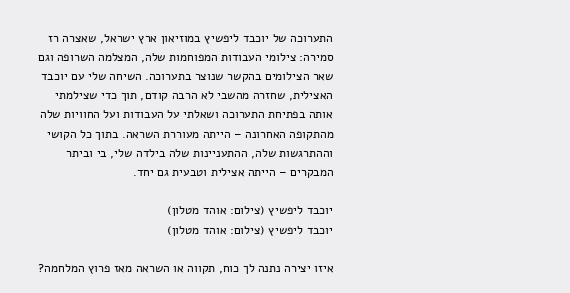התערוכה של יוכבד ליפשיץ במוזיאון ארץ ישראל, שאצרה רז סמירה: צילומי העבודות המפוחמות שלה, המצלמה השרופה וגם שאר הצילומים בהקשר שנוצר בתערוכה. השיחה שלי עם יוכבד האצילית, שחזרה מהשבי לא הרבה קודם, תוך כדי שצילמתי אותה בפתיחת התערוכה ושאלתי על העבודות ועל החוויות שלה מהתקופה האחרונה – הייתה מעוררת השראה. בתוך כל הקושי וההתרגשות שלה, ההתעניינות שלה בילדה שלי, בי וביתר המבקרים – הייתה אצילית וטבעית גם יחד.

יוכבד ליפשיץ (צילום: אוהד מטלון)
יוכבד ליפשיץ (צילום: אוהד מטלון)

איזו יצירה נתנה לך כוח, תקווה או השראה מאז פרוץ המלחמה?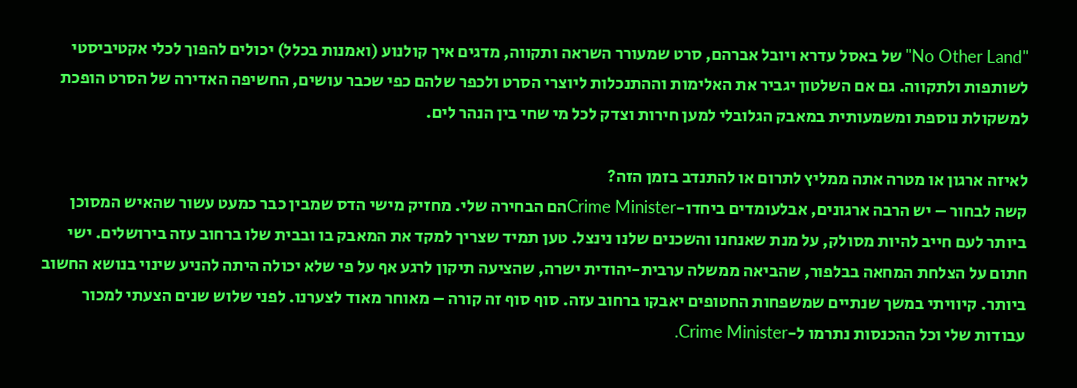"No Other Land" של באסל עדרא ויובל אברהם, סרט שמעורר השראה ותקווה, מדגים איך קולנוע (ואמנות בכלל) יכולים להפוך לכלי אקטיביסטי לשותפות ולתקווה. גם אם השלטון יגביר את האלימות וההתנכלות ליוצרי הסרט ולכפר שלהם כפי שכבר עושים, החשיפה האדירה של הסרט הופכת למשקולת נוספת ומשמעותית במאבק הגלובלי למען חירות וצדק לכל מי שחי בין הנהר לים.

לאיזה ארגון או מטרה אתה ממליץ לתרום או להתנדב בזמן הזה?
קשה לבחור – יש הרבה ארגונים, אבלעומדים ביחדו-Crime Ministerהם הבחירה שלי. מחזיק מישי הדס שמבין כבר כמעט עשור שהאיש המסוכן ביותר לעם חייב להיות מסולק, על מנת שאנחנו והשכנים שלנו נינצל. טען תמיד שצריך למקד את המאבק בו ובבית שלו ברחוב עזה בירושלים. ישי חתום על הצלחת המחאה בבלפור, שהביאה ממשלה ערבית-יהודית ישרה, שהציעה תיקון לרגע אף על פי שלא יכולה היתה להניע שינוי בנושא החשוב ביותר. קיוויתי במשך שנתיים שמשפחות החטופים יאבקו ברחוב עזה. סוף סוף זה קורה – מאוחר מאוד לצערנו. לפני שלוש שנים הצעתי למכור עבודות שלי וכל ההכנסות נתרמו ל-Crime Minister.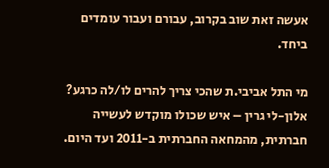אעשה זאת שוב בקרוב, עבורם ועבור עומדים ביחד.

מי התל אביבי.ת שהכי צריך להרים לו/לה כרגע?
אלון-לי גרין – איש שכולו מוקדש לעשייה חברתית, מהמחאה החברתית ב-2011 ועד היום.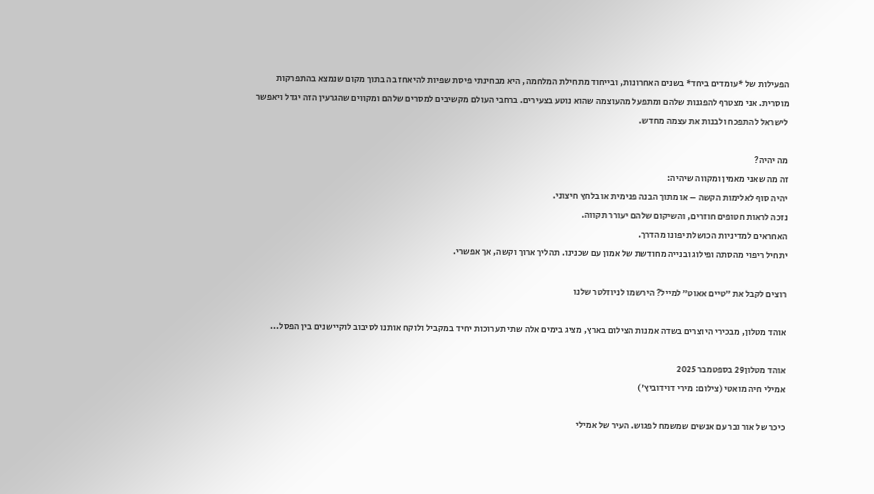הפעילות של *עומדים ביחד* בשנים האחרונות, ובייחוד מתחילת המלחמה, היא מבחינתי פיסת שפיות להיאחז בה בתוך מקום שנמצא בהתפרקות מוסרית. אני מצטרף להפגנות שלהם ומתפעל מהעוצמה שהוא נוטע בצעירים. ברחבי העולם מקשיבים למסרים שלהם ומקווים שהגרעין הזה יגדל ויאפשר לישראל להתפכח ולבנות את עצמה מחדש.

מה יהיה?
זה מה שאני מאמין ומקווה שיהיה:
יהיה סוף לאלימות הקשה – או מתוך הבנה פנימית או בלחץ חיצוני.
נזכה לראות חטופים חוזרים, והשיקום שלהם יעורר תקווה.
האחראים למדיניות הכושלת יפונו מהדרך.
יתחיל ריפוי מהסתה ופילוג ובנייה מחודשת של אמון עם שכנינו. תהליך ארוך וקשה, אך אפשרי.

רוצים לקבל את ״טיים אאוט״ למייל? הירשמו לניוזלטר שלנו

אוהד מטלון, מבכירי היוצרים בשדה אמנות הצילום בארץ, מציג בימים אלה שתי תערוכות יחיד במקביל ולוקח אותנו לסיבוב לוקיישנים בין הפסל...

אוהד מטלון29 בספטמבר 2025
אמילי חיה מואטי (צילום: מירי דוידוביץ')

כיכר של אור ובר עם אנשים שמשמח לפגוש. העיר של אמילי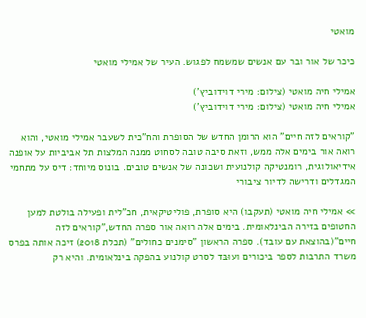מואטי

כיכר של אור ובר עם אנשים שמשמח לפגוש. העיר של אמילי מואטי

אמילי חיה מואטי (צילום: מירי דוידוביץ')
אמילי חיה מואטי (צילום: מירי דוידוביץ')

"קוראים לזה חיים" הוא הרומן החדש של הסופרת והח"כית לשעבר אמילי מואטי, והוא רואה אור בימים אלה ממש, וזאת סיבה טובה לסחוט ממנה המלצות תל אביביות על אופנה אידיאולוגית, רומנטיקה קולנועית ושכונה של אנשים טובים. בונוס מיוחד: דיס על מתחמי המגדלים ודרישה לדיור ציבורי

>> אמילי חיה מואטי (תעקבו) היא סופרת, פוליטיקאית, חכ"לית ופעילה בולטת למען החטופים בזירה הבינלאומית. בימים אלה רואה אור ספרה החדש,"קוראים לזה חיים"(בהוצאת עם עובד). ספרה הראשון "סימנים כחולים" (תכלת 2018) זיכה אותה בפרס משרד התרבות לספר ביכורים ועוּבּד לסרט קולנוע בהפקה בינלאומית. והיא רק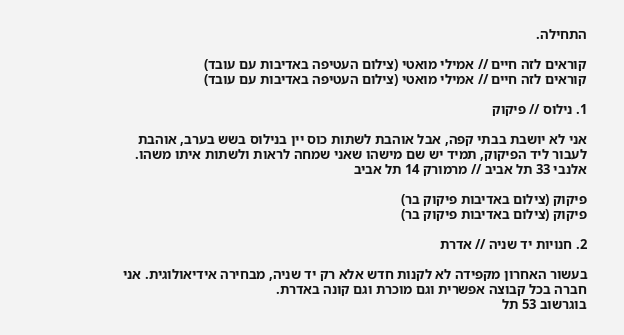התחילה.

קוראים לזה חיים // אמילי מואטי (צילום העטיפה באדיבות עם עובד)
קוראים לזה חיים // אמילי מואטי (צילום העטיפה באדיבות עם עובד)

1. נילוס // פיקוק

אני לא יושבת בבתי קפה, אבל אוהבת לשתות כוס יין בנילוס בשש בערב, אוהבת לעבור ליד הפיקוק, תמיד יש שם מישהו שאני שמחה לראות ולשתות איתו משהו.
אלנבי 33 תל אביב // מרמורק 14 תל אביב

פיקוק (צילום באדיבות פיקוק בר)
פיקוק (צילום באדיבות פיקוק בר)

2. חנויות יד שניה // אדרת

בעשור האחרון מקפידה לא לקנות חדש אלא רק יד שניה, מבחירה אידיאולוגית. אני חברה בכל קבוצה אפשרית וגם מוכרת וגם קונה באדרת.
בוגרשוב 53 תל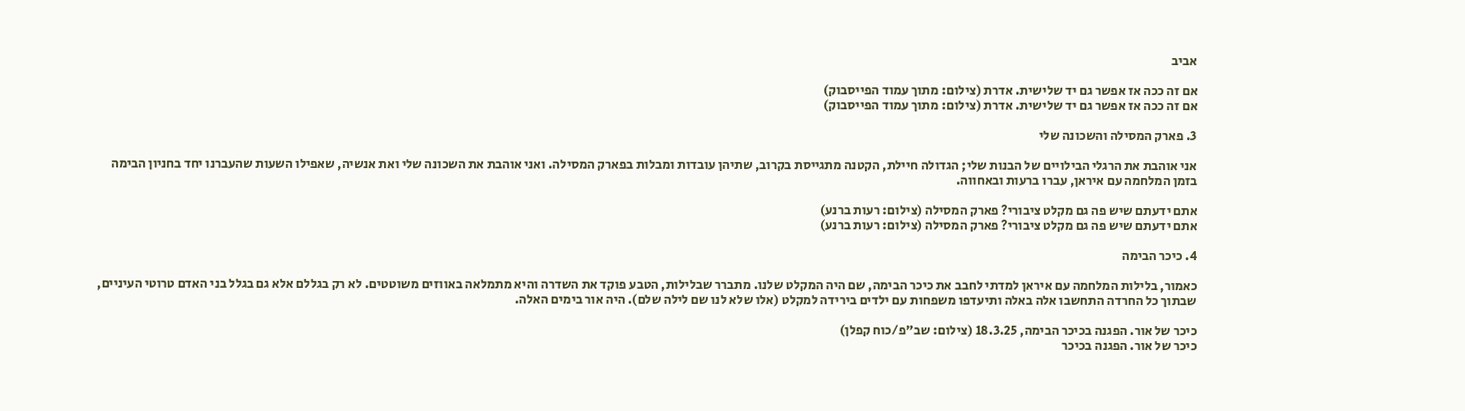אביב

אם זה ככה אז אפשר גם יד שלישית. אדרת (צילום: מתוך עמוד הפייסבוק)
אם זה ככה אז אפשר גם יד שלישית. אדרת (צילום: מתוך עמוד הפייסבוק)

3. פארק המסילה והשכונה שלי

אני אוהבת את הרגלי הבילויים של הבנות שלי; הגדולה חיילת, הקטנה מתגייסת בקרוב, שתיהן עובדות ומבלות בפארק המסילה. ואני אוהבת את השכונה שלי ואת אנשיה, שאפילו השעות שהעברנו יחד בחניון הבימה בזמן המלחמה עם איראן, עברו ברעות ובאחווה.

אתם ידעתם שיש פה גם מקלט ציבורי? פארק המסילה (צילום: רעות ברנע)
אתם ידעתם שיש פה גם מקלט ציבורי? פארק המסילה (צילום: רעות ברנע)

4. כיכר הבימה

כאמור, בלילות המלחמה עם איראן למדתי לחבב את כיכר הבימה, שם היה המקלט שלנו. מתברר שבלילות, הטבע פוקד את השדרה והיא מתמלאה באווזים משוטטים. לא רק בגללם אלא גם בגלל בני האדם טרוטי העיניים, שבתוך כל החרדה התחשבו אלה באלה ותיעדפו משפחות עם ילדים בירידה למקלט (אלו שלא לנו שם לילה שלם). היה אור בימים האלה.

כיכר של אור. הפגנה בכיכר הבימה, 18.3.25 (צילום: שב"פ/כוח קפלן)
כיכר של אור. הפגנה בכיכר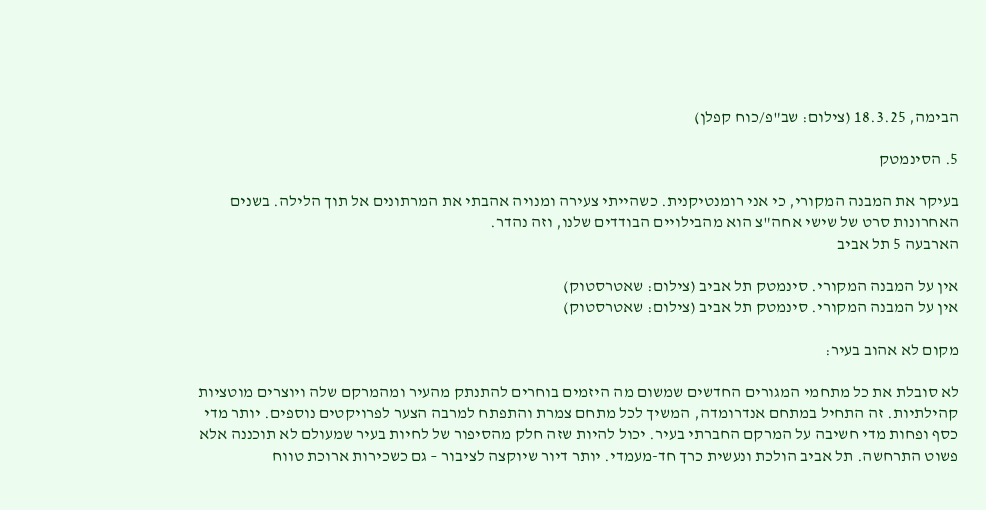הבימה, 18.3.25 (צילום: שב"פ/כוח קפלן)

5. הסינמטק

בעיקר את המבנה המקורי, כי אני רומנטיקנית. כשהייתי צעירה ומנויה אהבתי את המרתונים אל תוך הלילה. בשנים האחרונות סרט של שישי אחה"צ הוא מהבילויים הבודדים שלנו, וזה נהדר.
הארבעה 5 תל אביב

אין על המבנה המקורי. סינמטק תל אביב (צילום: שאטרסטוק)
אין על המבנה המקורי. סינמטק תל אביב (צילום: שאטרסטוק)

מקום לא אהוב בעיר:

לא סובלת את כל מתחמי המגורים החדשים שמשום מה היזמים בוחרים להתנתק מהעיר ומהמרקם שלה ויוצרים מוטציות קהילתיות. זה התחיל במתחם אנדרומדה, המשיך לכל מתחם צמרת והתפתח למרבה הצער לפרויקטים נוספים. יותר מדי כסף ופחות מדי חשיבה על המרקם החברתי בעיר. יכול להיות שזה חלק מהסיפור של לחיות בעיר שמעולם לא תוכננה אלא פשוט התרחשה. תל אביב הולכת ונעשית כרך חד-מעמדי. יותר דיור שיוקצה לציבור – גם כשכירות ארוכת טווח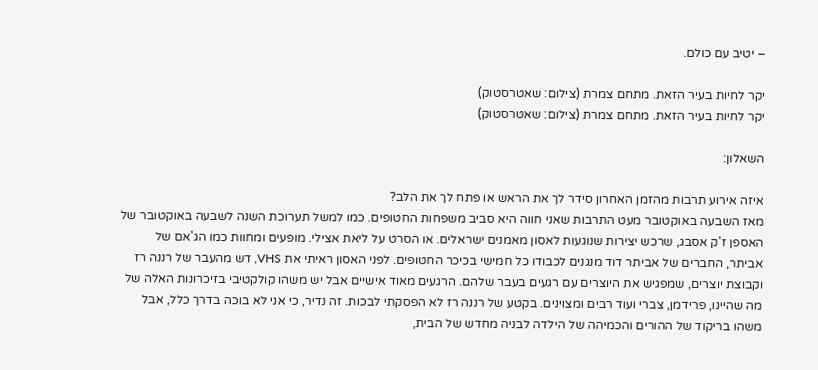– יטיב עם כולם.

יקר לחיות בעיר הזאת. מתחם צמרת (צילום: שאטרסטוק)
יקר לחיות בעיר הזאת. מתחם צמרת (צילום: שאטרסטוק)

השאלון:

איזה אירוע תרבות מהזמן האחרון סידר לך את הראש או פתח לך את הלב?
מאז השבעה באוקטובר מעט התרבות שאני חווה היא סביב משפחות החטופים. כמו למשל תערוכת השנה לשבעה באוקטובר של האספן ז'ק אסבג, שרכש יצירות שנוגעות לאסון מאמנים ישראלים. או הסרט על ליאת אצילי. מופעים ומחוות כמו הג'אם של אביתר, החברים של אביתר דוד מנגנים לכבודו כל חמישי בכיכר החטופים. לפני האסון ראיתי את VHS, דש מהעבר של רננה רז וקבוצת יוצרים, שמפגיש את היוצרים עם רגעים בעבר שלהם. הרגעים מאוד אישיים אבל יש משהו קולקטיבי בזיכרונות האלה של מה שהיינו, פרידמן, צברי ועוד רבים ומצוינים. בקטע של רננה רז לא הפסקתי לבכות. זה נדיר, כי אני לא בוכה בדרך כלל, אבל משהו בריקוד של ההורים והכמיהה של הילדה לבניה מחדש של הבית,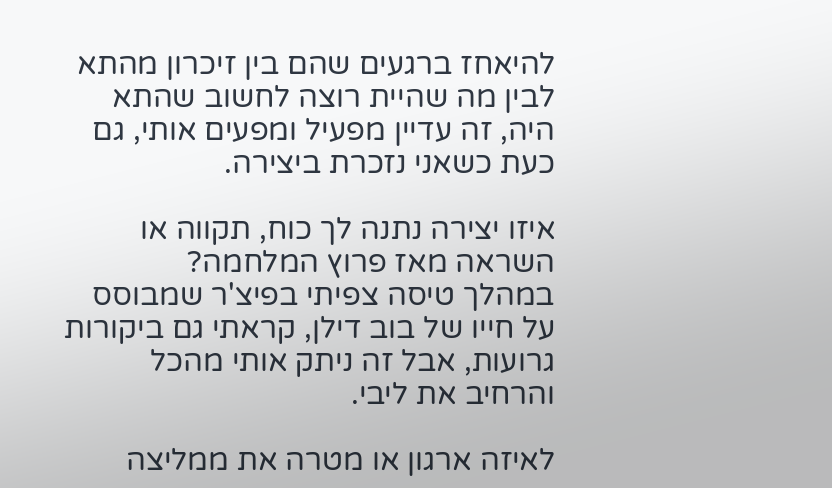להיאחז ברגעים שהם בין זיכרון מהתא לבין מה שהיית רוצה לחשוב שהתא היה, זה עדיין מפעיל ומפעים אותי, גם כעת כשאני נזכרת ביצירה.

איזו יצירה נתנה לך כוח, תקווה או השראה מאז פרוץ המלחמה?
במהלך טיסה צפיתי בפיצ'ר שמבוסס על חייו של בוב דילן, קראתי גם ביקורות גרועות, אבל זה ניתק אותי מהכל והרחיב את ליבי.

לאיזה ארגון או מטרה את ממליצה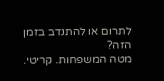לתרום או להתנדב בזמן הזה?
מטה המשפחות. קריטי.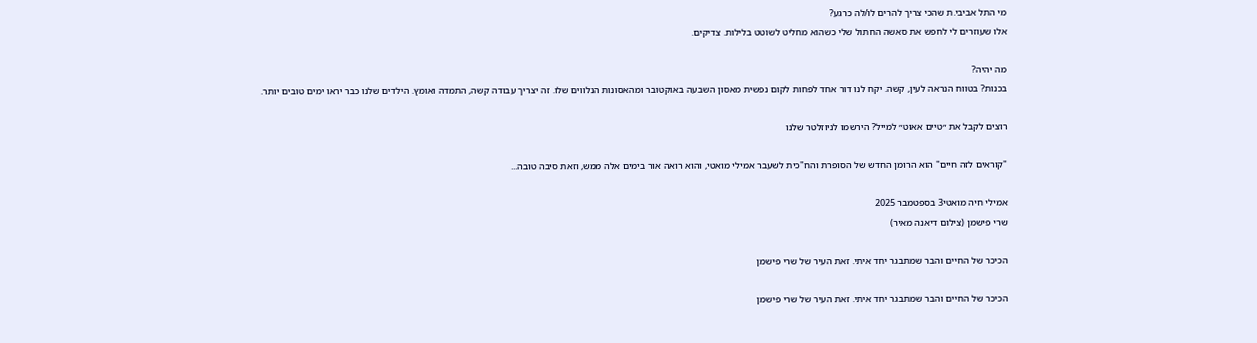מי התל אביבי.ת שהכי צריך להרים לו/לה כרגע?
אלו שעוזרים לי לחפש את סאשה החתול שלי כשהוא מחליט לשוטט בלילות. צדיקים.

מה יהיה?
בכנות? בטווח הנראה לעין, קשה. יקח לנו דור אחד לפחות לקום נפשית מאסון השבעה באוקטובר ומהאסונות הנלווים שלו. זה יצריך עבודה קשה, התמדה ואומץ. הילדים שלנו כבר יראו ימים טובים יותר.

רוצים לקבל את ״טיים אאוט״ למייל? הירשמו לניוזלטר שלנו

"קוראים לזה חיים" הוא הרומן החדש של הסופרת והח"כית לשעבר אמילי מואטי, והוא רואה אור בימים אלה ממש, וזאת סיבה טובה...

אמילי חיה מואטי3 בספטמבר 2025
שרי פישמן (צילום דיאנה מאיר)

הכיכר של החיים והבר שמתבגר יחד איתי. זאת העיר של שרי פישמן

הכיכר של החיים והבר שמתבגר יחד איתי. זאת העיר של שרי פישמן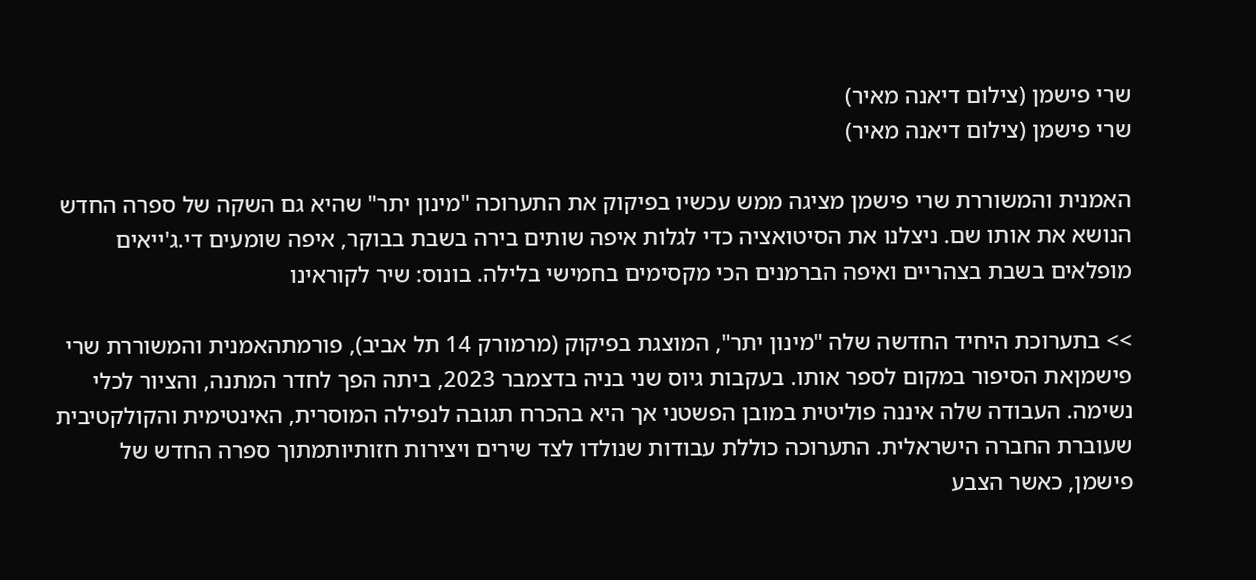שרי פישמן (צילום דיאנה מאיר)
שרי פישמן (צילום דיאנה מאיר)

האמנית והמשוררת שרי פישמן מציגה ממש עכשיו בפיקוק את התערוכה "מינון יתר" שהיא גם השקה של ספרה החדש הנושא את אותו שם. ניצלנו את הסיטואציה כדי לגלות איפה שותים בירה בשבת בבוקר, איפה שומעים די.ג'ייאים מופלאים בשבת בצהריים ואיפה הברמנים הכי מקסימים בחמישי בלילה. בונוס: שיר לקוראינו

>> בתערוכת היחיד החדשה שלה "מינון יתר", המוצגת בפיקוק (מרמורק 14 תל אביב), פורמתהאמנית והמשוררת שרי פישמןאת הסיפור במקום לספר אותו. בעקבות גיוס שני בניה בדצמבר 2023, ביתה הפך לחדר המתנה, והציור לכלי נשימה. העבודה שלה איננה פוליטית במובן הפשטני אך היא בהכרח תגובה לנפילה המוסרית, האינטימית והקולקטיבית שעוברת החברה הישראלית. התערוכה כוללת עבודות שנולדו לצד שירים ויצירות חזותיותמתוך ספרה החדש של פישמן, כאשר הצבע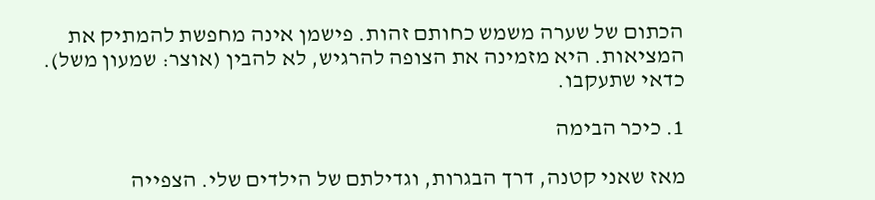הכתום של שערה משמש כחותם זהות. פישמן אינה מחפשת להמתיק את המציאות. היא מזמינה את הצופה להרגיש, לא להבין (אוצר: שמעון משל). כדאי שתעקבו.

1. כיכר הבימה

מאז שאני קטנה, דרך הבגרות, וגדילתם של הילדים שלי. הצפייה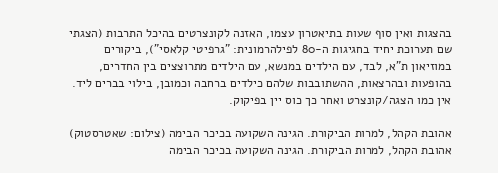בהצגות ואין סוף שעות בתיאטרון עצמו, האזנה לקונצרטים בהיכל התרבות (הצגתי שם תערוכת יחיד בחגיגות ה-80 לפילהרמונית: "גרפיטי קלאסי"), ביקורים במוזיאון ת"א, לבד, עם הילדים במנשא, עם הילדים מתרוצצים בין החדרים, בהופעות ובהרצאות, ההשתובבות שלהם כילדים ברחבה וכמובן, בילוי בברים ליד. אין כמו הצגה/קונצרט ואחר כך כוס יין בפיקוק.

אהובת הקהל, למרות הביקורת. הגינה השקועה בכיכר הבימה (צילום: שאטרסטוק)
אהובת הקהל, למרות הביקורת. הגינה השקועה בכיכר הבימה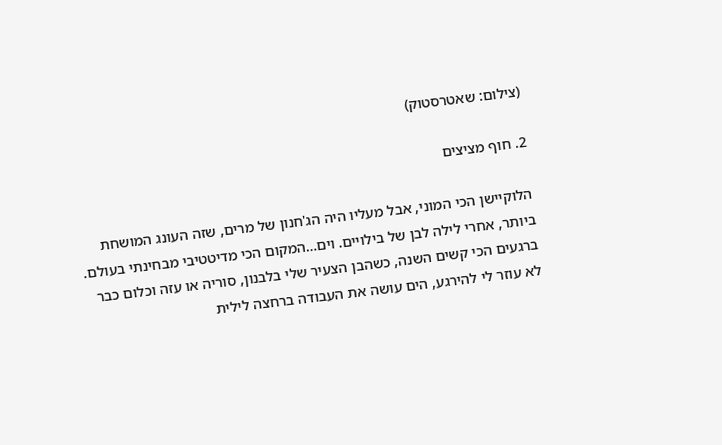(צילום: שאטרסטוק)

2. חוף מציצים

הלוקיישן הכי המוני, אבל מעליו היה הג'חנון של מרים, שזה העונג המושחת ביותר, אחרי לילה לבן של בילויים. וים…המקום הכי מדיטטיבי מבחינתי בעולם. ברגעים הכי קשים השנה, כשהבן הצעיר שלי בלבנון, סוריה או עזה וכלום כבר לא עוזר לי להירגע, הים עושה את העבודה ברחצה לילית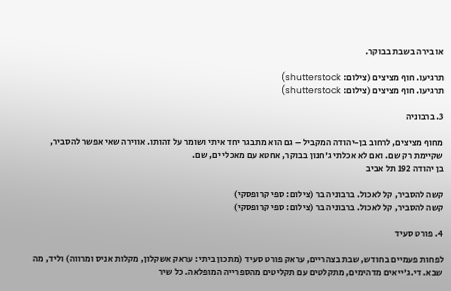או בירה בשבת בבוקר.

תרגיעו. חוף מציצים (צילום: shutterstock)
תרגיעו. חוף מציצים (צילום: shutterstock)

3. ברבוניה

מחוף מציצים, לרחוב בן-יהודה המקביל – גם הוא מתבגר יחד איתי ושומר על זהותו. אווירה שאי אפשר להסביר, שקיימת רק שם. ואם לא אכלתי ג'חנון בבוקר, אחטא עם מאכלי ים, שם.
בן יהודה 192 תל אביב

קשה להסביר, קל לאכול. ברבוניה בר (צילום: ספי קרופסקי)
קשה להסביר, קל לאכול. ברבוניה בר (צילום: ספי קרופסקי)

4. פורט סעיד

לפחות פעמיים בחודש, שבת בצהריים, עראק פורט סעיד (מתכון ביתי: עראק אשקלון, מקלות אניס ומרווה) וליד, מה שבא. די.ג'ייאים מדהימים, מתקלטים עם תקליטים מהספרייה המופלאה. כל שיר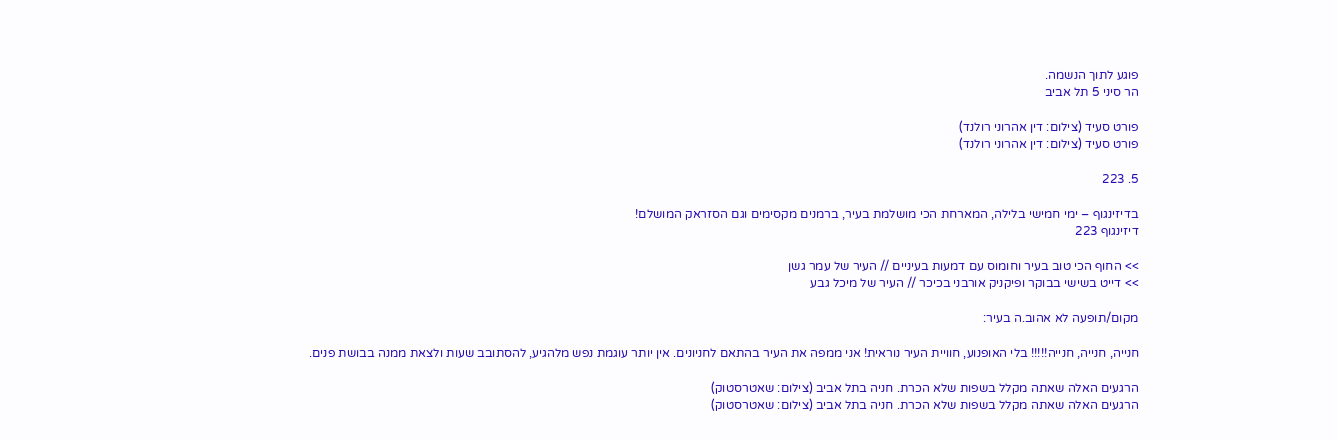פוגע לתוך הנשמה.
הר סיני 5 תל אביב

פורט סעיד (צילום: דין אהרוני רולנד)
פורט סעיד (צילום: דין אהרוני רולנד)

5. 223

בדיזינגוף – ימי חמישי בלילה, המארחת הכי מושלמת בעיר, ברמנים מקסימים וגם הסזראק המושלם!
דיזינגוף 223

>> החוף הכי טוב בעיר וחומוס עם דמעות בעיניים // העיר של עמר גשן
>> דייט בשישי בבוקר ופיקניק אורבני בכיכר // העיר של מיכל גבע

מקום/תופעה לא אהוב.ה בעיר:

חנייה, חנייה, חנייה!!!!! בלי האופנוע, חוויית העיר נוראית! אני ממפה את העיר בהתאם לחניונים. אין יותר עוגמת נפש מלהגיע, להסתובב שעות ולצאת ממנה בבושת פנים.

הרגעים האלה שאתה מקלל בשפות שלא הכרת. חניה בתל אביב (צילום: שאטרסטוק)
הרגעים האלה שאתה מקלל בשפות שלא הכרת. חניה בתל אביב (צילום: שאטרסטוק)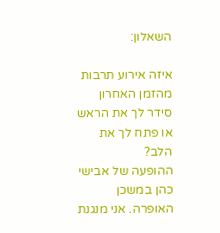השאלון:

איזה אירוע תרבות מהזמן האחרון סידר לך את הראש או פתח לך את הלב?
ההופעה של אבישי כהן במשכן האופרה. אני מנגנת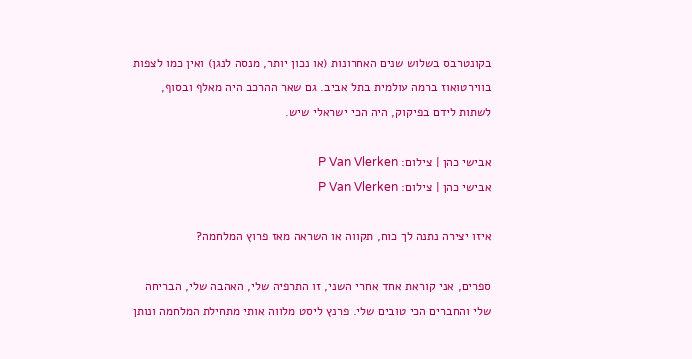בקונטרבס בשלוש שנים האחרונות (או נכון יותר, מנסה לנגן) ואין כמו לצפות בווירטואוז ברמה עולמית בתל אביב. גם שאר ההרכב היה מאלף ובסוף, לשתות לידם בפיקוק, היה הכי ישראלי שיש.

אבישי כהן | צילום: P Van Vlerken
אבישי כהן | צילום: P Van Vlerken

איזו יצירה נתנה לך כוח, תקווה או השראה מאז פרוץ המלחמה?

ספרים, אני קוראת אחד אחרי השני, זו התרפיה שלי, האהבה שלי, הבריחה שלי והחברים הכי טובים שלי. פרנץ ליסט מלווה אותי מתחילת המלחמה ונותן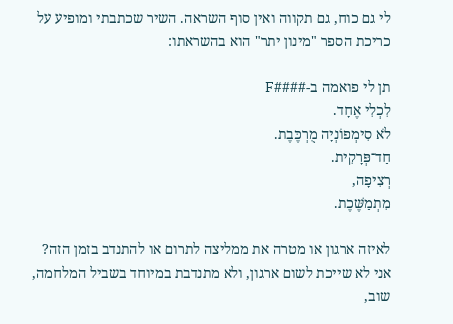לי גם כוח, גם תקווה ואין סוף השראה. השיר שכתבתי ומופיע על כריכת הספר "מינון יתר" הוא בהשראתו:

תן לי פואמה ב-####F
לִכְלִי אֶחָד.
לֹא סִימְפוֹנְיָה מֻרְכֶּבֶת.
חַד־פְּרָקִית.
רְצִיפָה,
מִתְמַשֶּׁכֶת.

לאיזה ארגון או מטרה את ממליצה לתרום או להתנדב בזמן הזה?
אני לא שייכת לשום ארגון, ולא מתנדבת במיוחד בשביל המלחמה, שוב,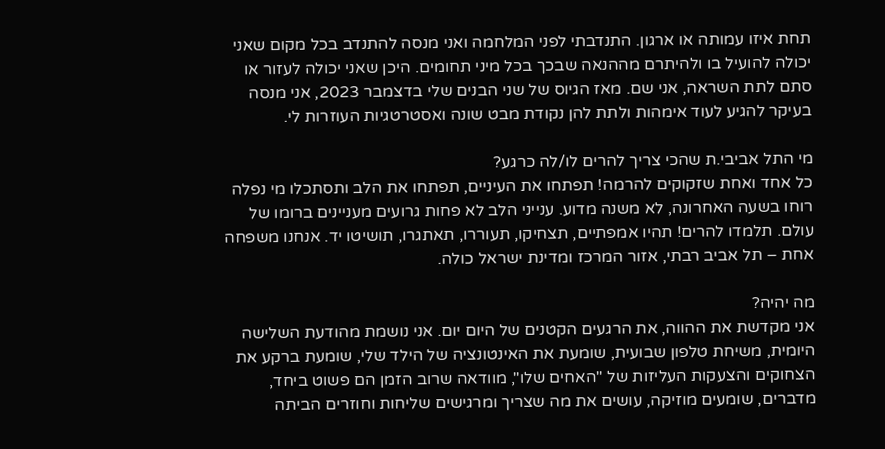תחת איזו עמותה או ארגון. התנדבתי לפני המלחמה ואני מנסה להתנדב בכל מקום שאני יכולה להועיל בו ולהיתרם מההנאה שבכך בכל מיני תחומים. היכן שאני יכולה לעזור או סתם לתת השראה, אני שם. מאז הגיוס של שני הבנים שלי בדצמבר 2023, אני מנסה בעיקר להגיע לעוד אימהות ולתת להן נקודת מבט שונה ואסטרטגיות העוזרות לי.

מי התל אביבי.ת שהכי צריך להרים לו/לה כרגע?
כל אחד ואחת שזקוקים להרמה! תפתחו את העיניים, תפתחו את הלב ותסתכלו מי נפלה רוחו בשעה האחרונה, לא משנה מדוע. ענייני הלב לא פחות גרועים מעניינים ברומו של עולם. תלמדו להרים! תהיו אמפתיים, תצחיקו, תעוררו, תאתגרו, תושיטו יד. אנחנו משפחה אחת – תל אביב רבתי, אזור המרכז ומדינת ישראל כולה.

מה יהיה?
אני מקדשת את ההווה, את הרגעים הקטנים של היום יום. אני נושמת מהודעת השלישה היומית, משיחת טלפון שבועית, שומעת את האינטונציה של הילד שלי, שומעת ברקע את הצחוקים והצעקות העליזות של "האחים שלו", מוודאה שרוב הזמן הם פשוט ביחד, מדברים, שומעים מוזיקה, עושים את מה שצריך ומרגישים שליחות וחוזרים הביתה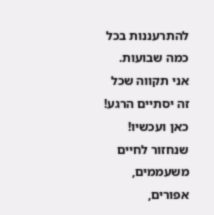להתרעננות בכל כמה שבועות. אני תקווה שכל זה יסתיים הרגע! כאן ועכשיו! שנחזור לחיים משעממים, אפורים,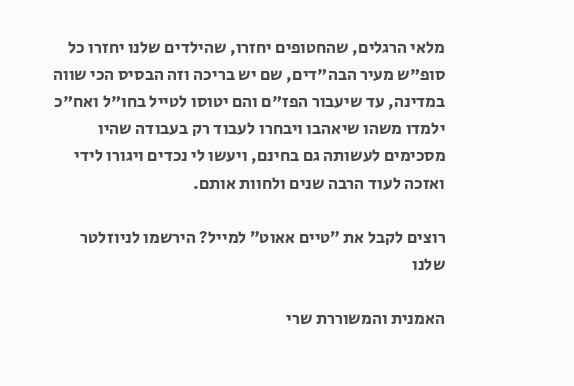מלאי הרגלים, שהחטופים יחזרו, שהילדים שלנו יחזרו כל סופ"ש מעיר הבה"דים, שם יש בריכה וזה הבסיס הכי שווה במדינה, עד שיעבור הפז"ם והם יטוסו לטייל בחו"ל ואח"כ ילמדו משהו שיאהבו ויבחרו לעבוד רק בעבודה שהיו מסכימים לעשותה גם בחינם, ויעשו לי נכדים ויגורו לידי ואזכה לעוד הרבה שנים ולחוות אותם.

רוצים לקבל את ״טיים אאוט״ למייל? הירשמו לניוזלטר שלנו

האמנית והמשוררת שרי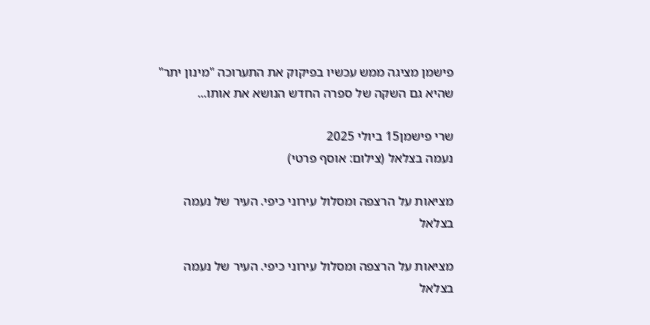פישמן מציגה ממש עכשיו בפיקוק את התערוכה "מינון יתר" שהיא גם השקה של ספרה החדש הנושא את אותו...

שרי פישמן15 ביולי 2025
נעמה בצלאל (צילום: אוסף פרטי)

מציאות על הרצפה ומסלול עירוני כיפי. העיר של נעמה בצלאל

מציאות על הרצפה ומסלול עירוני כיפי. העיר של נעמה בצלאל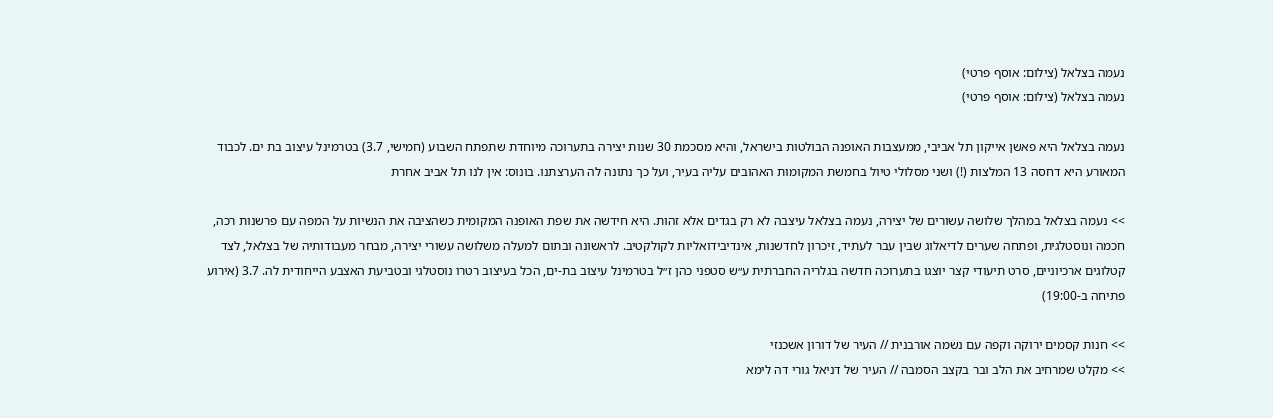נעמה בצלאל (צילום: אוסף פרטי)
נעמה בצלאל (צילום: אוסף פרטי)

נעמה בצלאל היא פאשן אייקון תל אביבי, ממעצבות האופנה הבולטות בישראל, והיא מסכמת 30 שנות יצירה בתערוכה מיוחדת שתפתח השבוע (חמישי, 3.7) בטרמינל עיצוב בת ים. לכבוד המאורע היא דחסה 13 המלצות (!) ושני מסלולי טיול בחמשת המקומות האהובים עליה בעיר, ועל כך נתונה לה הערצתנו. בונוס: אין לנו תל אביב אחרת

>> נעמה בצלאל במהלך שלושה עשורים של יצירה, נעמה בצלאל עיצבה לא רק בגדים אלא זהות. היא חידשה את שפת האופנה המקומית כשהציבה את הנשיות על המפה עם פרשנות רכה, חכמה ונוסטלגית, ופתחה שערים לדיאלוג שבין עבר לעתיד, זיכרון לחדשנות, אינדיבידואליות לקולקטיב. לראשונה ובתום למעלה משלושה עשורי יצירה, מבחר מעבודותיה של בצלאל, לצד קטלוגים ארכיוניים, סרט תיעודי קצר יוצגו בתערוכה חדשה בגלריה החברתית ע״ש סטפני כהן ז״ל בטרמינל עיצוב בת-ים, הכל בעיצוב רטרו נוסטלגי ובטביעת האצבע הייחודית לה. 3.7 (אירוע פתיחה ב-19:00)

>> חנות קסמים ירוקה וקפה עם נשמה אורבנית // העיר של דורון אשכנזי
>> מקלט שמרחיב את הלב ובר בקצב הסמבה // העיר של דניאל גורי דה לימא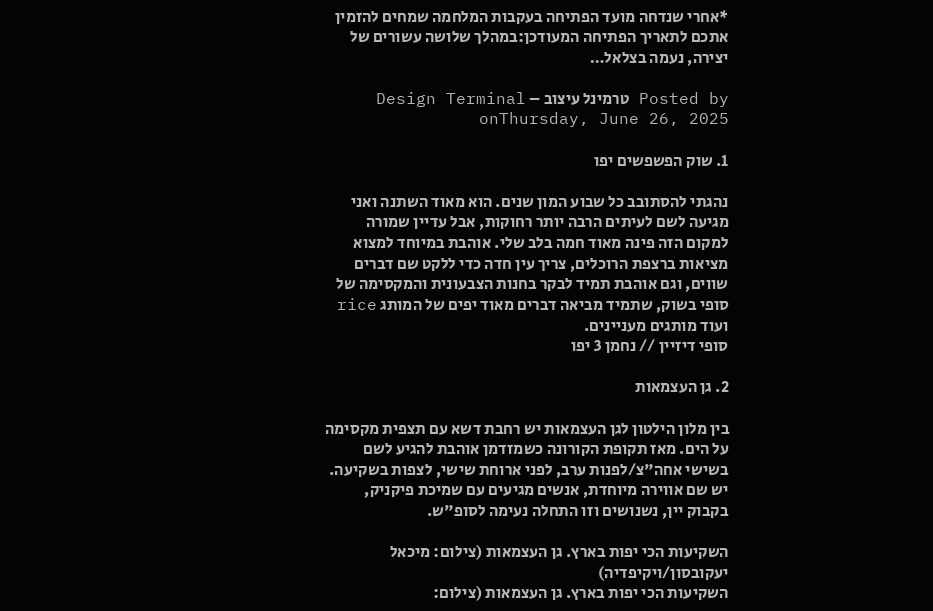*אחרי שנדחה מועד הפתיחה בעקבות המלחמה שמחים להזמין אתכם לתאריך הפתיחה המעודכן:במהלך שלושה עשורים של יצירה, נעמה בצלאל…

Posted by טרמינל עיצוב – Design Terminal onThursday, June 26, 2025

1. שוק הפשפשים יפו

נהגתי להסתובב כל שבוע המון שנים. הוא מאוד השתנה ואני מגיעה לשם לעיתים הרבה יותר רחוקות, אבל עדיין שמורה למקום הזה פינה מאוד חמה בלב שלי. אוהבת במיוחד למצוא מציאות ברצפת הרוכלים, צריך עין חדה כדי ללקט שם דברים שווים, וגם אוהבת תמיד לבקר בחנות הצבעונית והמקסימה של סופי בשוק, שתמיד מביאה דברים מאוד יפים של המותג rice ועוד מותגים מעניינים.
סופי דיזיין // נחמן 3 יפו

2. גן העצמאות

בין מלון הילטון לגן העצמאות יש רחבת דשא עם תצפית מקסימה על הים. מאז תקופת הקורונה כשמזדמן אוהבת להגיע לשם בשישי אחה"צ/לפנות ערב, לפני ארוחת שישי, לצפות בשקיעה. יש שם אווירה מיוחדת, אנשים מגיעים עם שמיכת פיקניק, בקבוק יין, נשנושים וזו התחלה נעימה לסופ"ש.

השקיעות הכי יפות בארץ. גן העצמאות (צילום: מיכאל יעקובסון/ויקיפדיה)
השקיעות הכי יפות בארץ. גן העצמאות (צילום: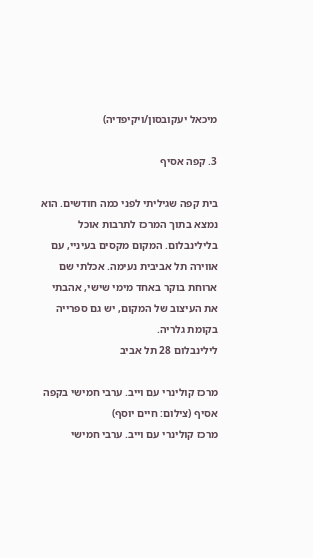מיכאל יעקובסון/ויקיפדיה)

3. קפה אסיף

בית קפה שגיליתי לפני כמה חודשים. הוא נמצא בתוך המרכז לתרבות אוכל בלילינבלום. המקום מקסים בעיניי, עם אווירה תל אביבית נעימה. אכלתי שם ארוחת בוקר באחד מימי שישי, אהבתי את העיצוב של המקום, יש גם ספרייה בקומת גלריה.
לילינבלום 28 תל אביב

מרכז קולינרי עם וייב. ערבי חמישי בקפה אסיף (צילום: חיים יוסף)
מרכז קולינרי עם וייב. ערבי חמישי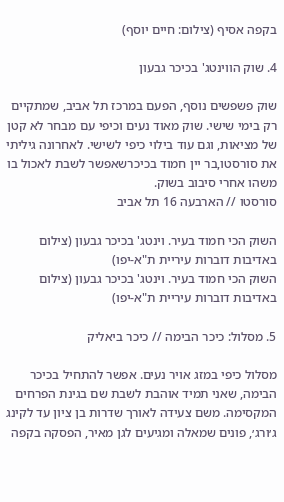בקפה אסיף (צילום: חיים יוסף)

4. שוק הווינטג' בכיכר גבעון

שוק פשפשים נוסף, הפעם במרכז תל אביב, שמתקיים רק בימי שישי. שוק מאוד נעים וכיפי עם מבחר לא קטן של מציאות, וגם עוד בילוי כיפי לשישי. לאחרונה גיליתי את סורסטו,בר יין חמוד בכיכרשאפשר לשבת לאכול בו משהו אחרי סיבוב בשוק.
סורסטו // הארבעה 16 תל אביב

השוק הכי חמוד בעיר. וינטג' בכיכר גבעון (צילום באדיבות דוברות עיריית ת"א-יפו)
השוק הכי חמוד בעיר. וינטג' בכיכר גבעון (צילום באדיבות דוברות עיריית ת"א-יפו)

5. מסלול: כיכר הבימה // כיכר ביאליק

מסלול כיפי במזג אויר נעים. אפשר להתחיל בכיכר הבימה, שאני תמיד אוהבת לשבת שם בגינת הפרחים המקסימה. משם צעידה לאורך שדרות בן ציון עד לקינג ג׳ורג׳, פונים שמאלה ומגיעים לגן מאיר, הפסקה בקפה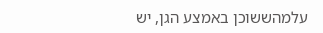עלמהששוכן באמצע הגן, יש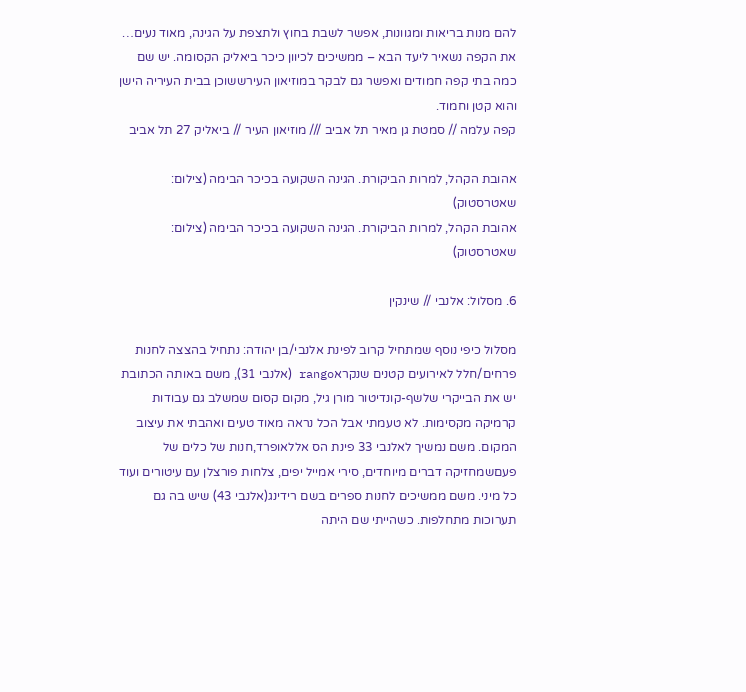להם מנות בריאות ומגוונות, אפשר לשבת בחוץ ולתצפת על הגינה, מאוד נעים… את הקפה נשאיר ליעד הבא – ממשיכים לכיוון כיכר ביאליק הקסומה. יש שם כמה בתי קפה חמודים ואפשר גם לבקר במוזיאון העירששוכן בבית העיריה הישן והוא קטן וחמוד.
קפה עלמה // סמטת גן מאיר תל אביב /// מוזיאון העיר // ביאליק 27 תל אביב

אהובת הקהל, למרות הביקורת. הגינה השקועה בכיכר הבימה (צילום: שאטרסטוק)
אהובת הקהל, למרות הביקורת. הגינה השקועה בכיכר הבימה (צילום: שאטרסטוק)

6. מסלול: אלנבי // שינקין

מסלול כיפי נוסף שמתחיל קרוב לפינת אלנבי/בן יהודה: נתחיל בהצצה לחנות פרחים/חלל לאירועים קטנים שנקראrango (אלנבי 31), משם באותה הכתובת יש את הבייקרי שלשף-קונדיטור מורן גיל, מקום קסום שמשלב גם עבודות קרמיקה מקסימות. לא טעמתי אבל הכל נראה מאוד טעים ואהבתי את עיצוב המקום. משם נמשיך לאלנבי 33 פינת הס אללאופרד,חנות של כלים של פעםשמחזיקה דברים מיוחדים, סירי אמייל יפים, צלחות פורצלן עם עיטורים ועוד כל מיני. משם ממשיכים לחנות ספרים בשם רידינג(אלנבי 43) שיש בה גם תערוכות מתחלפות. כשהייתי שם היתה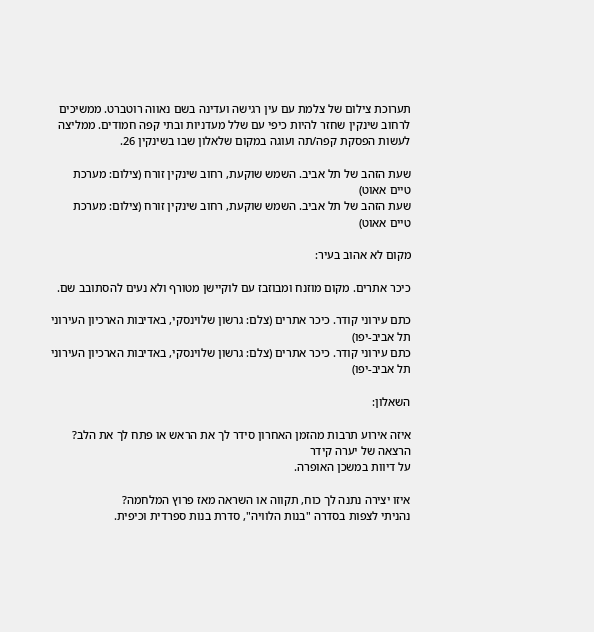תערוכת צילום של צלמת עם עין רגישה ועדינה בשם נאווה רוטברט. ממשיכים לרחוב שינקין שחזר להיות כיפי עם שלל מעדניות ובתי קפה חמודים. ממליצה לעשות הפסקת קפה/תה ועוגה במקום שלאלון שבו בשינקין 26.

שעת הזהב של תל אביב. השמש שוקעת, רחוב שינקין זורח (צילום: מערכת טיים אאוט)
שעת הזהב של תל אביב. השמש שוקעת, רחוב שינקין זורח (צילום: מערכת טיים אאוט)

מקום לא אהוב בעיר:

כיכר אתרים. מקום מוזנח ומבוזבז עם לוקיישן מטורף ולא נעים להסתובב שם.

כתם עירוני קודר. כיכר אתרים (צלם: גרשון שלוינסקי, באדיבות הארכיון העירוני תל אביב-יפו)
כתם עירוני קודר. כיכר אתרים (צלם: גרשון שלוינסקי, באדיבות הארכיון העירוני תל אביב-יפו)

השאלון:

איזה אירוע תרבות מהזמן האחרון סידר לך את הראש או פתח לך את הלב?
הרצאה של יערה קידר
על דיוות במשכן האופרה.

איזו יצירה נתנה לך כוח, תקווה או השראה מאז פרוץ המלחמה?
נהניתי לצפות בסדרה "בנות הלוויה", סדרת בנות ספרדית וכיפית.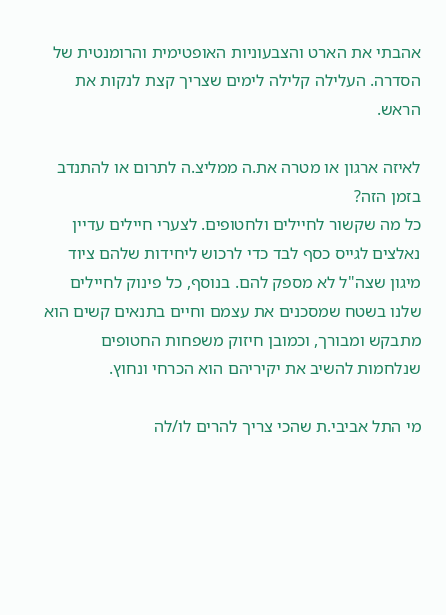אהבתי את הארט והצבעוניות האופטימית והרומנטית של הסדרה. העלילה קלילה לימים שצריך קצת לנקות את הראש.

לאיזה ארגון או מטרה את.ה ממליצ.ה לתרום או להתנדב בזמן הזה?
כל מה שקשור לחיילים ולחטופים. לצערי חיילים עדיין נאלצים לגייס כסף לבד כדי לרכוש ליחידות שלהם ציוד מיגון שצה"ל לא מספק להם. בנוסף, כל פינוק לחיילים שלנו בשטח שמסכנים את עצמם וחיים בתנאים קשים הוא מתבקש ומבורך, וכמובן חיזוק משפחות החטופים שנלחמות להשיב את יקיריהם הוא הכרחי ונחוץ.

מי התל אביבי.ת שהכי צריך להרים לו/לה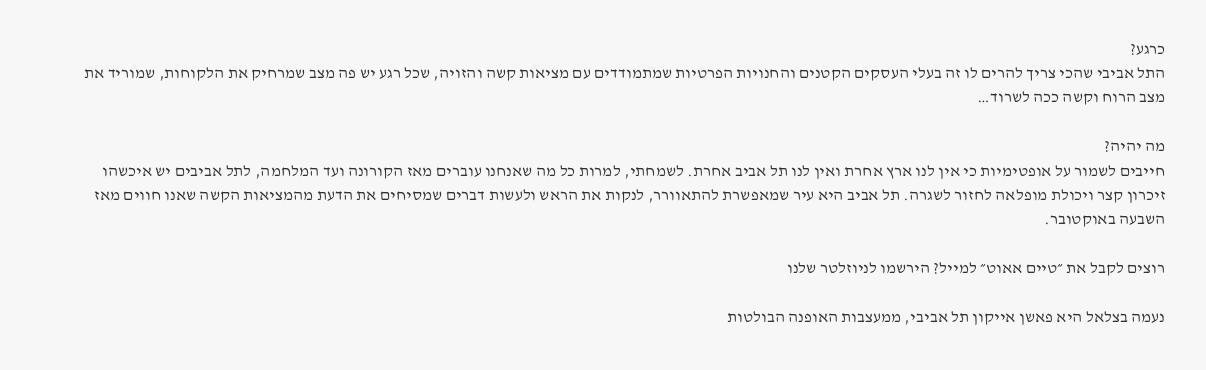כרגע?
התל אביבי שהכי צריך להרים לו זה בעלי העסקים הקטנים והחנויות הפרטיות שמתמודדים עם מציאות קשה והזויה, שכל רגע יש פה מצב שמרחיק את הלקוחות, שמוריד את מצב הרוח וקשה ככה לשרוד…

מה יהיה?
חייבים לשמור על אופטימיות כי אין לנו ארץ אחרת ואין לנו תל אביב אחרת. לשמחתי, למרות כל מה שאנחנו עוברים מאז הקורונה ועד המלחמה, לתל אביבים יש איכשהו זיכרון קצר ויכולת מופלאה לחזור לשגרה. תל אביב היא עיר שמאפשרת להתאוורר, לנקות את הראש ולעשות דברים שמסיחים את הדעת מהמציאות הקשה שאנו חווים מאז השבעה באוקטובר.

רוצים לקבל את ״טיים אאוט״ למייל? הירשמו לניוזלטר שלנו

נעמה בצלאל היא פאשן אייקון תל אביבי, ממעצבות האופנה הבולטות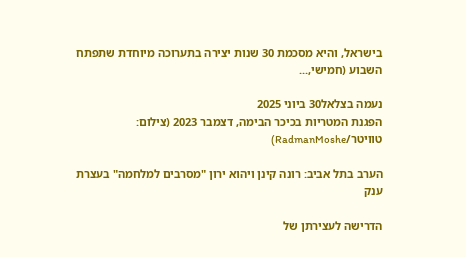בישראל, והיא מסכמת 30 שנות יצירה בתערוכה מיוחדת שתפתח השבוע (חמישי,...

נעמה בצלאל30 ביוני 2025
הפגנת המטריות בכיכר הבימה, דצמבר 2023 (צילום: טוויטר/RadmanMoshe)

הערב בתל אביב: רונה קינן ויהוא ירון "מסרבים למלחמה" בעצרת ענק

הדרישה לעצירתן של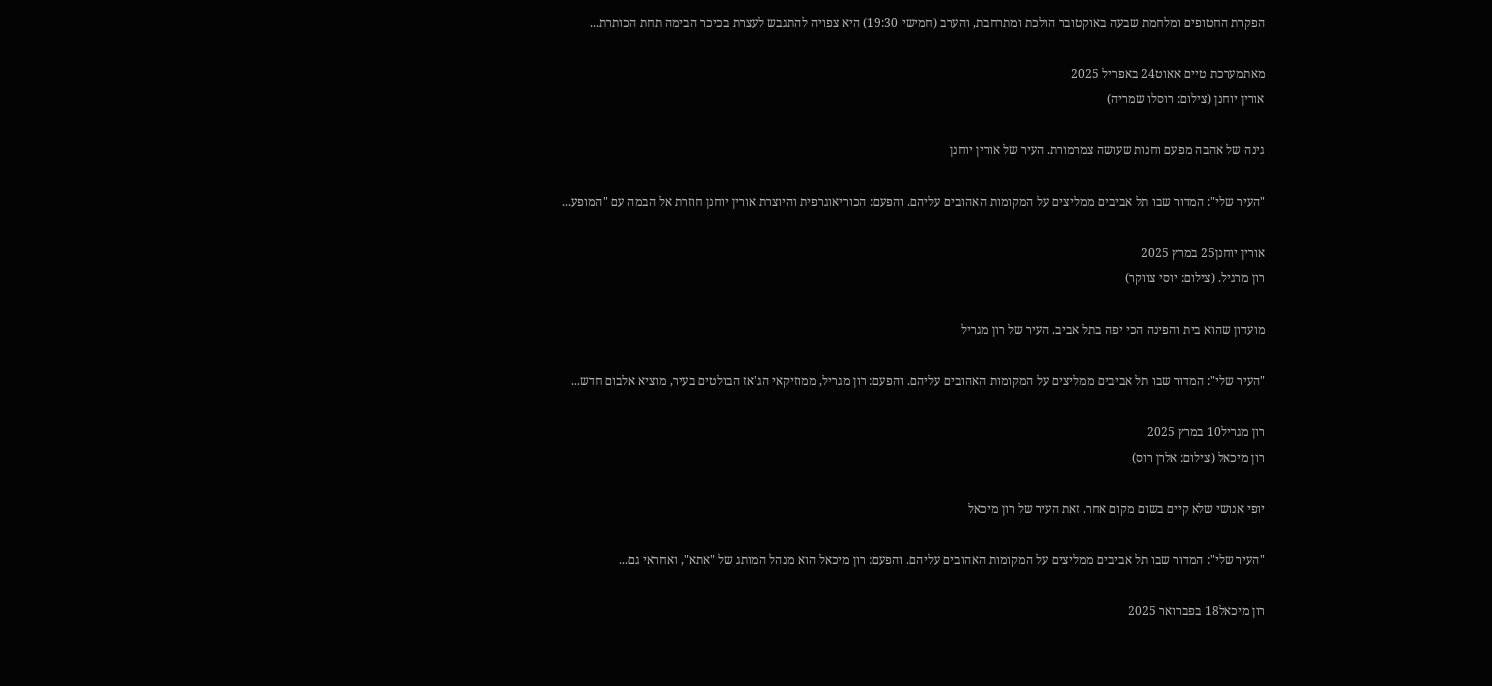הפקרת החטופים ומלחמת שבעה באוקטובר הולכת ומתרחבת, והערב (חמישי 19:30) היא צפויה להתגבש לעצרת בכיכר הבימה תחת הכותרת...

מאתמערכת טיים אאוט24 באפריל 2025
אורין יוחנן (צילום: רוסלו שמריה)

גינה של אהבה מפעם וחנות שעושה צמרמורת. העיר של אורין יוחנן

"העיר שלי": המדור שבו תל אביבים ממליצים על המקומות האהובים עליהם. והפעם: הכוריאוגרפית והיוצרת אורין יוחנן חוזרת אל הבמה עם "המופע...

אורין יוחנן25 במרץ 2025
רון מרגיל. (צילום: יוסי צווקר)

מועדון שהוא בית והפינה הכי יפה בתל אביב. העיר של רון מגריל

"העיר שלי": המדור שבו תל אביבים ממליצים על המקומות האהובים עליהם. והפעם: רון מגריל, ממוזיקאי הג'אז הבולטים בעיר, מוציא אלבום חדש...

רון מגריל10 במרץ 2025
רון מיכאל (צילום: אלרן רוס)

יופי אנושי שלא קיים בשום מקום אחר. זאת העיר של רון מיכאל

"העיר שלי": המדור שבו תל אביבים ממליצים על המקומות האהובים עליהם. והפעם: רון מיכאל הוא מנהל המותג של "אתא", ואחראי גם...

רון מיכאל18 בפברואר 2025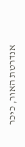אנדרטת האור, כיכר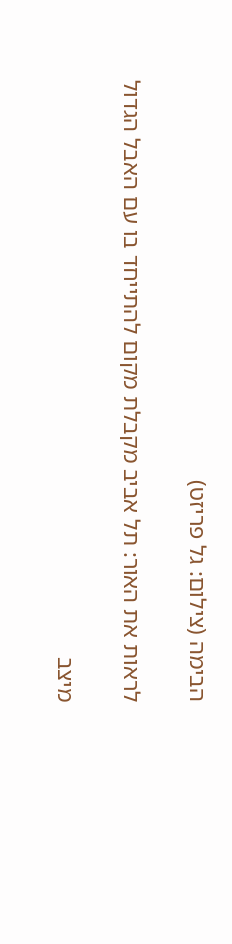הבימה (צילום: גל פריזט)

לראות את האור: תל אביב מקבלת מקום להתייחד בו עם האבל הגדול

מיצב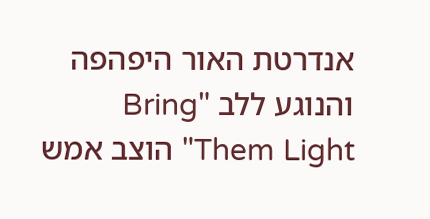אנדרטת האור היפהפה והנוגע ללב "Bring Them Light" הוצב אמש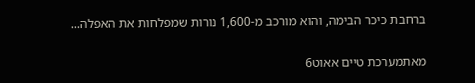ברחבת כיכר הבימה, והוא מורכב מ-1,600 נורות שמפלחות את האפלה...

מאתמערכת טיים אאוט6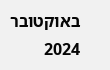באוקטובר 2024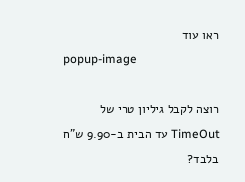ראו עוד
popup-image

רוצה לקבל גיליון טרי של TimeOut עד הבית ב-9.90 ש"ח בלבד?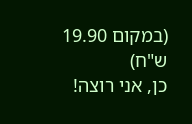(במקום 19.90 ש"ח)
כן, אני רוצה!